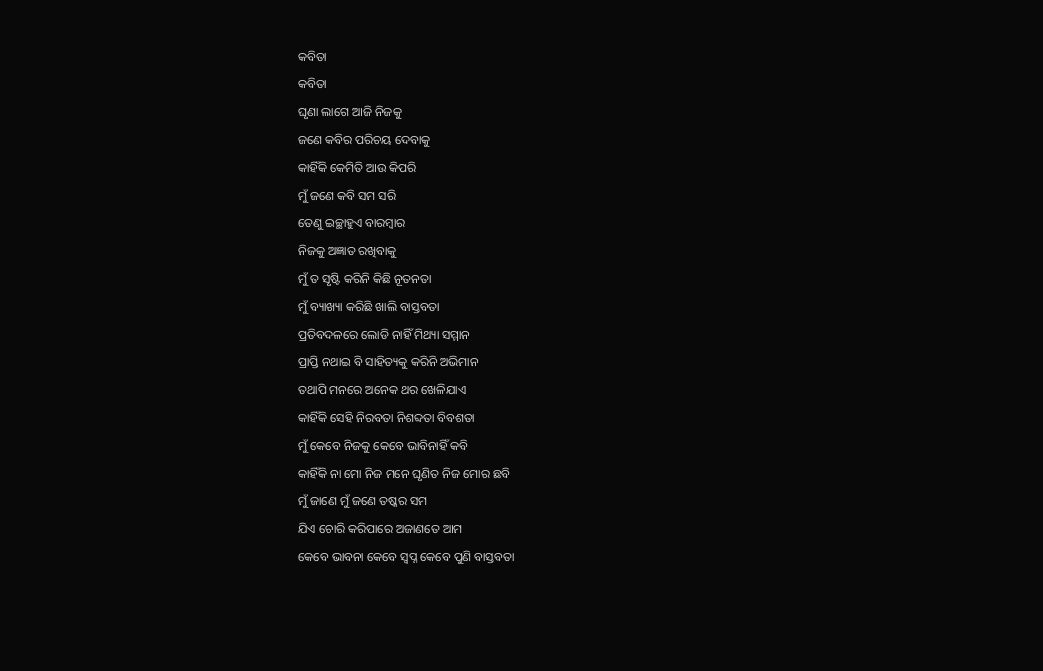କବିତା
କବିତା
ଘୃଣା ଲାଗେ ଆଜି ନିଜକୁ
ଜଣେ କବିର ପରିଚୟ ଦେବାକୁ
କାହିଁକି କେମିତି ଆଉ କିପରି
ମୁଁ ଜଣେ କବି ସମ ସରି
ତେଣୁ ଇଚ୍ଛାହୁଏ ବାରମ୍ବାର
ନିଜକୁ ଅଜ୍ଞାତ ରଖିବାକୁ
ମୁଁ ତ ସୃଷ୍ଟି କରିନି କିଛି ନୂତନତା
ମୁଁ ବ୍ୟାଖ୍ୟା କରିଛି ଖାଲି ବାସ୍ତବତା
ପ୍ରତିବଦଳରେ ଲୋଡି ନାହିଁ ମିଥ୍ୟା ସମ୍ମାନ
ପ୍ରାପ୍ତି ନଥାଇ ବି ସାହିତ୍ୟକୁ କରିନି ଅଭିମାନ
ତଥାପି ମନରେ ଅନେକ ଥର ଖେଳିଯାଏ
କାହିଁକି ସେହି ନିରବତା ନିଶବ୍ଦତା ବିବଶତା
ମୁଁ କେବେ ନିଜକୁ କେବେ ଭାବିନାହିଁ କବି
କାହିଁକି ନା ମୋ ନିଜ ମନେ ଘୃଣିତ ନିଜ ମୋର ଛବି
ମୁଁ ଜାଣେ ମୁଁ ଜଣେ ତଷ୍କର ସମ
ଯିଏ ଚୋରି କରିପାରେ ଅଜାଣତେ ଆମ
କେବେ ଭାବନା କେବେ ସ୍ବପ୍ନ କେବେ ପୁଣି ବାସ୍ତବତା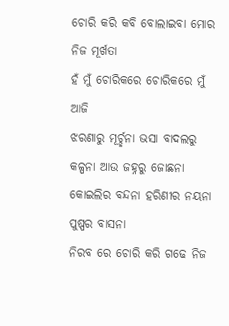ଚୋରି କରି କବି ବୋଲାଇବା ମୋର ନିଜ ମୂର୍ଖତା
ହଁ ମୁଁ ଚୋରିକରେ ଚୋରିକରେ ମୁଁ ଆଜି
ଝରଣାରୁ ମୂର୍ଚ୍ଛନା ଭସା ବାଦଲରୁ କଳ୍ପନା ଆଉ ଜହ୍ନରୁ ଜୋଛନା
କୋଇଲିର ବନ୍ଦନା ହରିଣୀର ନୟନା ପୁଷ୍ପର ବାସନା
ନିରବ ରେ ଚୋରି କରି ଗଢେ ନିଜ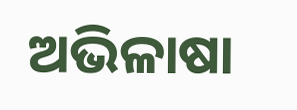ଅଭିଳାଷା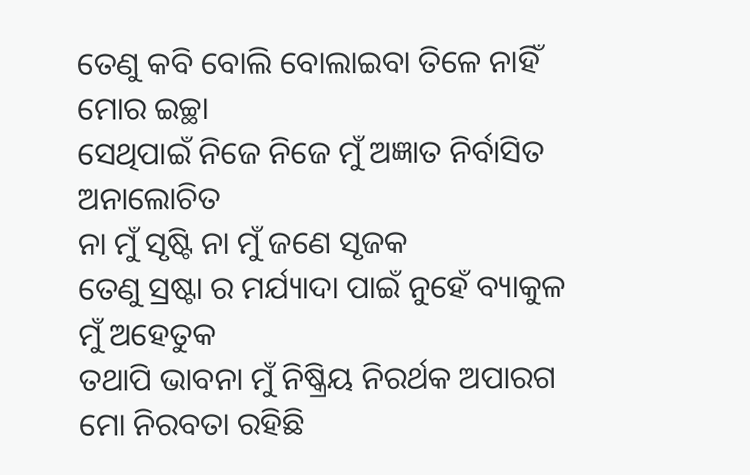ତେଣୁ କବି ବୋଲି ବୋଲାଇବା ତିଳେ ନାହିଁ ମୋର ଇଚ୍ଛା
ସେଥିପାଇଁ ନିଜେ ନିଜେ ମୁଁ ଅଜ୍ଞାତ ନିର୍ବାସିତ ଅନାଲୋଚିତ
ନା ମୁଁ ସୃଷ୍ଟି ନା ମୁଁ ଜଣେ ସୃଜକ
ତେଣୁ ସ୍ରଷ୍ଟା ର ମର୍ଯ୍ୟାଦା ପାଇଁ ନୁହେଁ ବ୍ୟାକୁଳ ମୁଁ ଅହେତୁକ
ତଥାପି ଭାବନା ମୁଁ ନିଷ୍କ୍ରିୟ ନିରର୍ଥକ ଅପାରଗ
ମୋ ନିରବତା ରହିଛି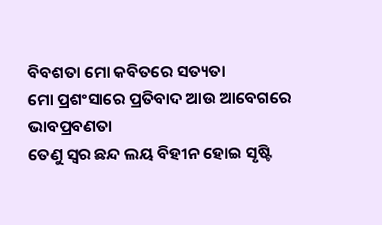ବିବଶତା ମୋ କବିତରେ ସତ୍ୟତା
ମୋ ପ୍ରଶଂସାରେ ପ୍ରତିବାଦ ଆଉ ଆବେଗରେ ଭାବପ୍ରବଣତା
ତେଣୁ ସ୍ବର ଛନ୍ଦ ଲୟ ବିହୀନ ହୋଇ ସୃଷ୍ଟି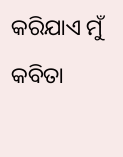କରିଯାଏ ମୁଁ କବିତା